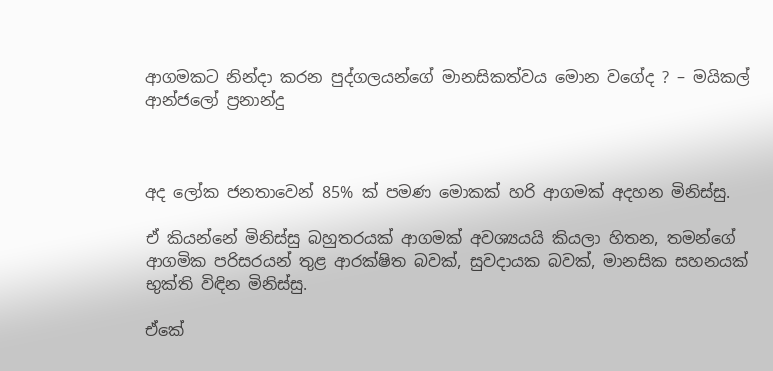ආගමකට නින්දා කරන පුද්ගලයන්ගේ මානසිකත්වය මොන වගේද ? – මයිකල් ආන්ජලෝ ප්‍රනාන්දු



අද ලෝක ජනතාවෙන් 85% ක් පමණ මොකක් හරි ආගමක් අදහන මිනිස්සු.

ඒ කියන්නේ මිනිස්සු බහුතරයක් ආගමක් අවශ්‍යයයි කියලා හිතන, තමන්ගේ ආගමික පරිසරයන් තුළ ආරක්ෂිත බවක්, සුවදායක බවක්, මානසික සහනයක් භුක්ති විඳින මිනිස්සු.

ඒකේ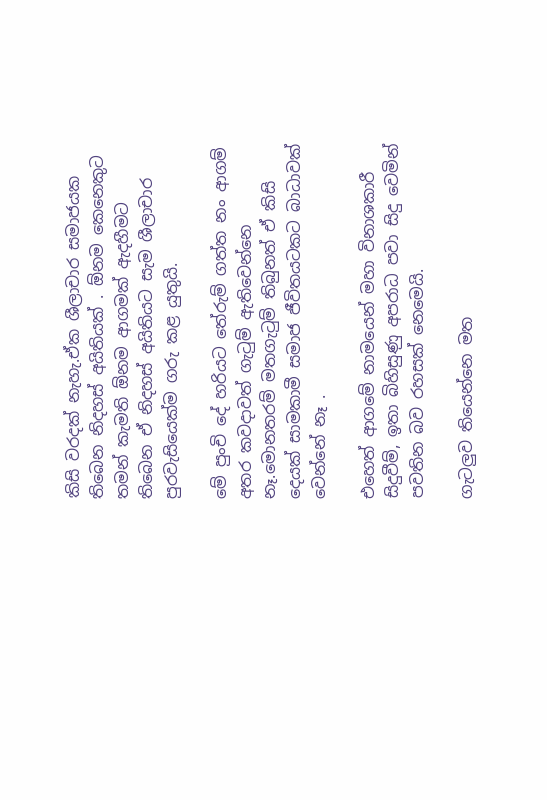කිසි වරදක් නැහැ.ඒක ශීලාචාර සමාජයක තිබෙන නිදහස් අයිතියක් . ඕනම කෙනෙකුට තමන් කැමති ඕනම ආගමක් ඇදහීමට තිබෙන ඒ නිදහස් අයිතියට සැම ශීලාචාර පුරවැසියෙක්ම ගරු කළ යුතුයි.

මේ පුංචි දේ හරියට තේරුම් ගත්ත නං ආගම් අතර කවදාවත් ගැටුම් ඇතිවෙන්නෙ නෑ.මොනතරම් මතගැටුම් තිබුනත් ඒ කිසි දෙයක් සාමකාමී සමාජ ජීවිතයටකට බාධාවක් වෙන්නේ නෑ .

එහෙත් ආගමේ නාමයෙන් මහා විනාශකාරී සිදුවීම්, ඉතා බිහිසුණු අපරාධ පවා සිදු වෙමින් පවතින බව රහසක් නෙමෙයි.

ගැටලුව තියෙන්නෙ මත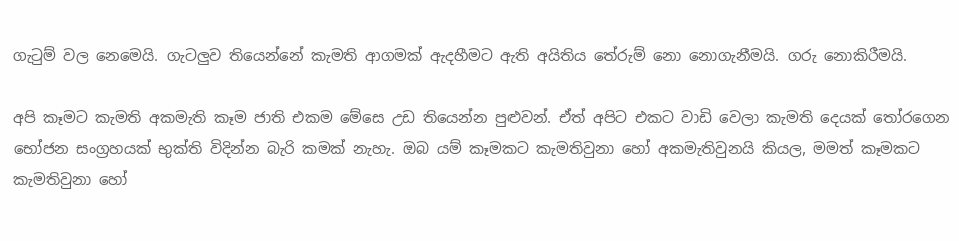ගැටුම් වල නෙමෙයි. ගැටලුව තියෙන්නේ කැමති ආගමක් ඇදහීමට ඇති අයිතිය තේරුම් නො නොගැනීමයි. ගරු නොකිරීමයි.

අපි කෑමට කැමති අකමැති කෑම ජාති එකම මේසෙ උඩ තියෙන්න පුළුවන්. ඒත් අපිට එකට වාඩි වෙලා කැමති දෙයක් තෝරගෙන භෝජන සංග්‍රහයක් භුක්ති විදින්න බැරි කමක් නැහැ. ඔබ යම් කෑමකට කැමතිවුනා හෝ අකමැතිවුනයි කියල, මමත් කෑමකට කැමතිවුනා හෝ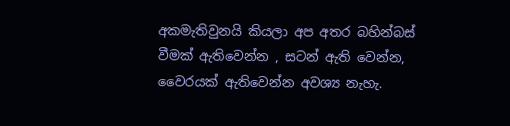අකමැතිවුනයි කියලා අප අතර බහින්බස් වීමක් ඇතිවෙන්න , සටන් ඇති වෙන්න, වෛරයක් ඇතිවෙන්න අවශ්‍ය නැහැ.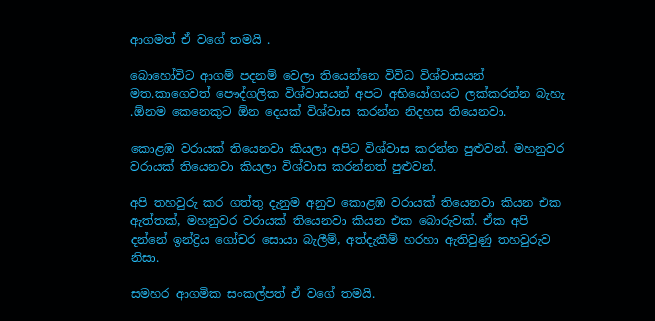ආගමත් ඒ වගේ තමයි .

බොහෝවිට ආගම් පදනම් වෙලා තියෙන්නෙ විවිධ විශ්වාසයන් මත.කාගෙවත් පෞද්ගලික විශ්වාසයන් අපට අභියෝගයට ලක්කරන්න බැහැ .ඕනම කෙනෙකුට ඕන දෙයක් විශ්වාස කරන්න නිදහස තියෙනවා.

කොළඹ වරායක් තියෙනවා කියලා අපිට විශ්වාස කරන්න පුළුවන්. මහනුවර වරායක් තියෙනවා කියලා විශ්වාස කරන්නත් පුළුවන්.

අපි තහවුරු කර ගත්තු දැනුම අනුව කොළඹ වරායක් තියෙනවා කියන එක ඇත්තක්, මහනුවර වරායක් තියෙනවා කියන එක බොරුවක්. ඒක අපි දන්නේ ඉන්ද්‍රිය ගෝචර සොයා බැලීම්, අත්දැකීම් හරහා ඇතිවුණු තහවුරුව නිසා.

සමහර ආගමික සංකල්පත් ඒ වගේ තමයි.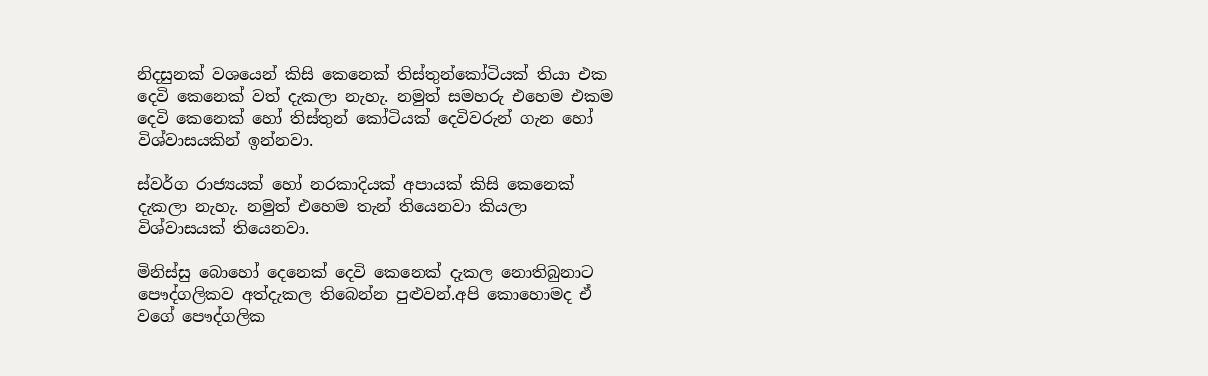නිදසුනක් වශයෙන් කිසි කෙනෙක් තිස්තුන්කෝටියක් තියා එක දෙවි කෙනෙක් වත් දැකලා නැහැ. නමුත් සමහරු එහෙම එකම දෙවි කෙනෙක් හෝ තිස්තුන් කෝටියක් දෙවිවරුන් ගැන හෝ විශ්වාසයකින් ඉන්නවා.

ස්වර්ග රාජ්‍යයක් හෝ නරකාදියක් අපායක් කිසි කෙනෙක් දැකලා නැහැ. නමුත් එහෙම තැන් තියෙනවා කියලා විශ්වාසයක් තියෙනවා.

මිනිස්සු බොහෝ දෙනෙක් දෙවි කෙනෙක් දැකල නොතිබුනාට පෞද්ගලිකව අත්දැකල තිබෙන්න පුළුවන්.අපි කොහොමද ඒ වගේ පෞද්ගලික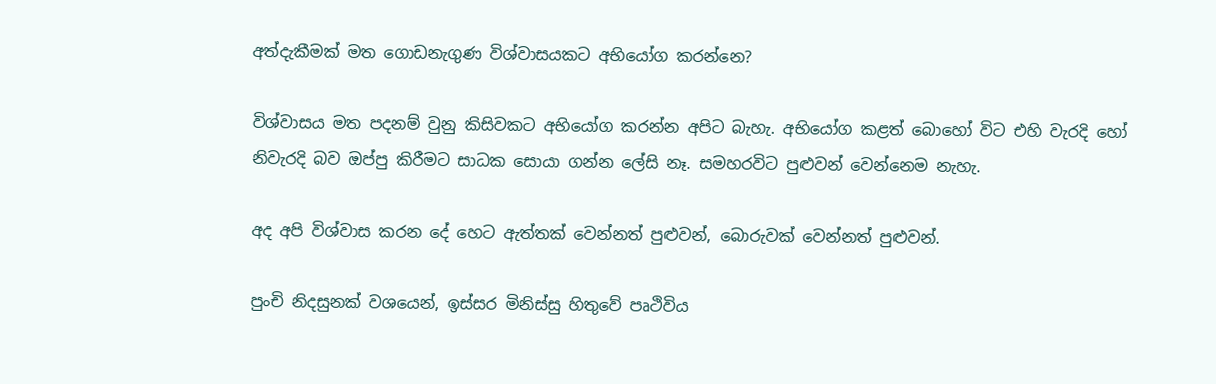අත්දැකීමක් මත ගොඩනැගුණ විශ්වාසයකට අභියෝග කරන්නෙ?

විශ්වාසය මත පදනම් වුනු කිසිවකට අභියෝග කරන්න අපිට බැහැ. අභියෝග කළත් බොහෝ විට එහි වැරදි හෝ නිවැරදි බව ඔප්පු කිරීමට සාධක සොයා ගන්න ලේසි නෑ. සමහරවිට පුළුවන් වෙන්නෙම නැහැ.

අද අපි විශ්වාස කරන දේ හෙට ඇත්තක් වෙන්නත් පුළුවන්, බොරුවක් වෙන්නත් පුළුවන්.

පුංචි නිදසුනක් වශයෙන්, ඉස්සර මිනිස්සු හිතුවේ පෘථිවිය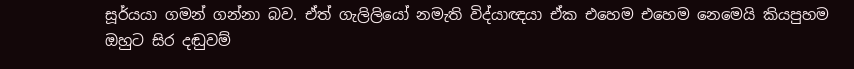සූර්යයා ගමන් ගන්නා බව. ඒත් ගැලිලියෝ නමැති විද්යාඥයා ඒක එහෙම එහෙම නෙමෙයි කියපුහම ඔහුට සිර දඬුවම්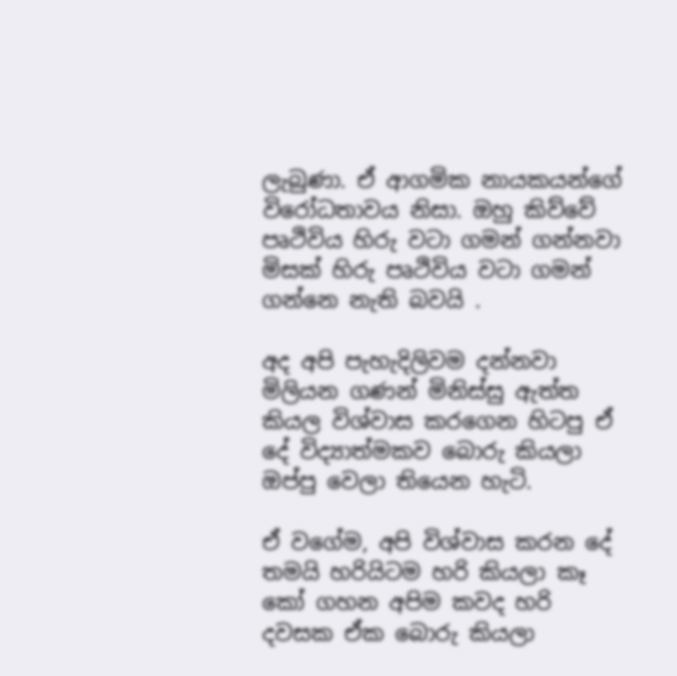ලැබුණා. ඒ ආගමික නායකයන්ගේ විරෝධතාවය නිසා. ඔහු කිව්වේ පෘථිවිය හිරු වටා ගමන් ගන්නවා මිසක් හිරු පෘථිවිය වටා ගමන් ගන්නෙ නැති බවයි .

අද අපි පැහැදිලිවම දන්නවා මිලියන ගණන් මිනිස්සු ඇත්ත කියල විශ්වාස කරගෙන හිටපු ඒ දේ විද්‍යාත්මකව බොරු කියලා ඔප්පු වෙලා තියෙන හැටි.

ඒ වගේම, අපි විශ්වාස කරන දේ තමයි හරියිටම හරි කියලා කෑ කෝ ගහන අපිම කවද හරි දවසක ඒක බොරු කියලා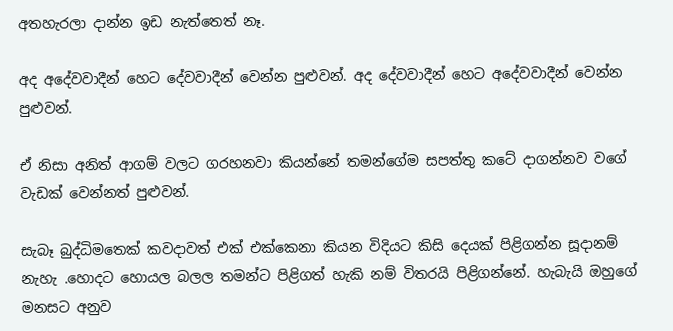අතහැරලා දාන්න ඉඩ නැත්තෙත් නෑ.

අද අදේවවාදීන් හෙට දේවවාදීන් වෙන්න පුළුවන්. අද දේවවාදීන් හෙට අදේවවාදීන් වෙන්න පුළුවන්.

ඒ නිසා අනිත් ආගම් වලට ගරහනවා කියන්නේ තමන්ගේම සපත්තු කටේ දාගන්නව වගේ වැඩක් වෙන්නත් පුළුවන්.

සැබෑ බුද්ධිමතෙක් කවදාවත් එක් එක්කෙනා කියන විදියට කිසි දෙයක් පිළිගන්න සූදානම් නැහැ .හොදට හොයල බලල තමන්ට පිළිගත් හැකි නම් විතරයි පිළිගන්නේ. හැබැයි ඔහුගේ මනසට අනුව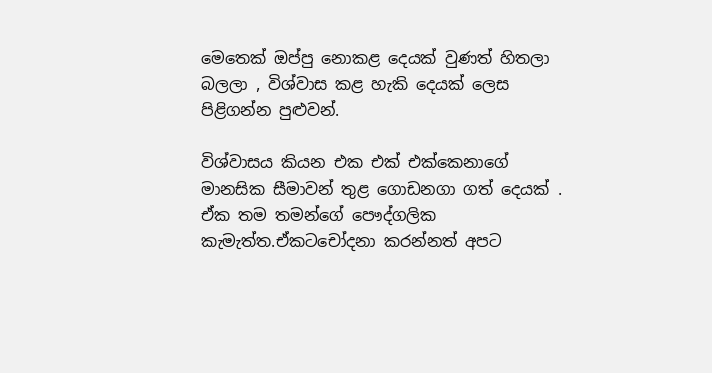මෙතෙක් ඔප්පු නොකළ දෙයක් වුණත් හිතලා බලලා , විශ්වාස කළ හැකි දෙයක් ලෙස පිළිගන්න පුළුවන්.

විශ්වාසය කියන එක එක් එක්කෙනාගේ මානසික සීමාවන් තුළ ගොඩනගා ගත් දෙයක් . ඒක තම තමන්ගේ පෞද්ගලික කැමැත්ත.ඒකටචෝදනා කරන්නත් අපට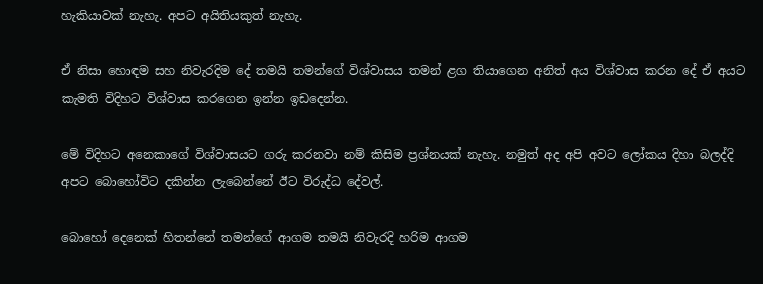හැකියාවක් නැහැ. අපට අයිතියකුත් නැහැ.

ඒ නිසා හොඳම සහ නිවැරදිම දේ තමයි තමන්ගේ විශ්වාසය තමන් ළග තියාගෙන අනිත් අය විශ්වාස කරන දේ ඒ අයට කැමති විදිහට විශ්වාස කරගෙන ඉන්න ඉඩදෙන්න.

මේ විදිහට අනෙකාගේ විශ්වාසයට ගරු කරනවා නම් කිසිම ප්‍රශ්නයක් නැහැ. නමුත් අද අපි අවට ලෝකය දිහා බලද්දි අපට බොහෝවිට දකින්න ලැබෙන්නේ ඊට විරුද්ධ දේවල්.

බොහෝ දෙනෙක් හිතන්නේ තමන්ගේ ආගම තමයි නිවැරදි හරිම ආගම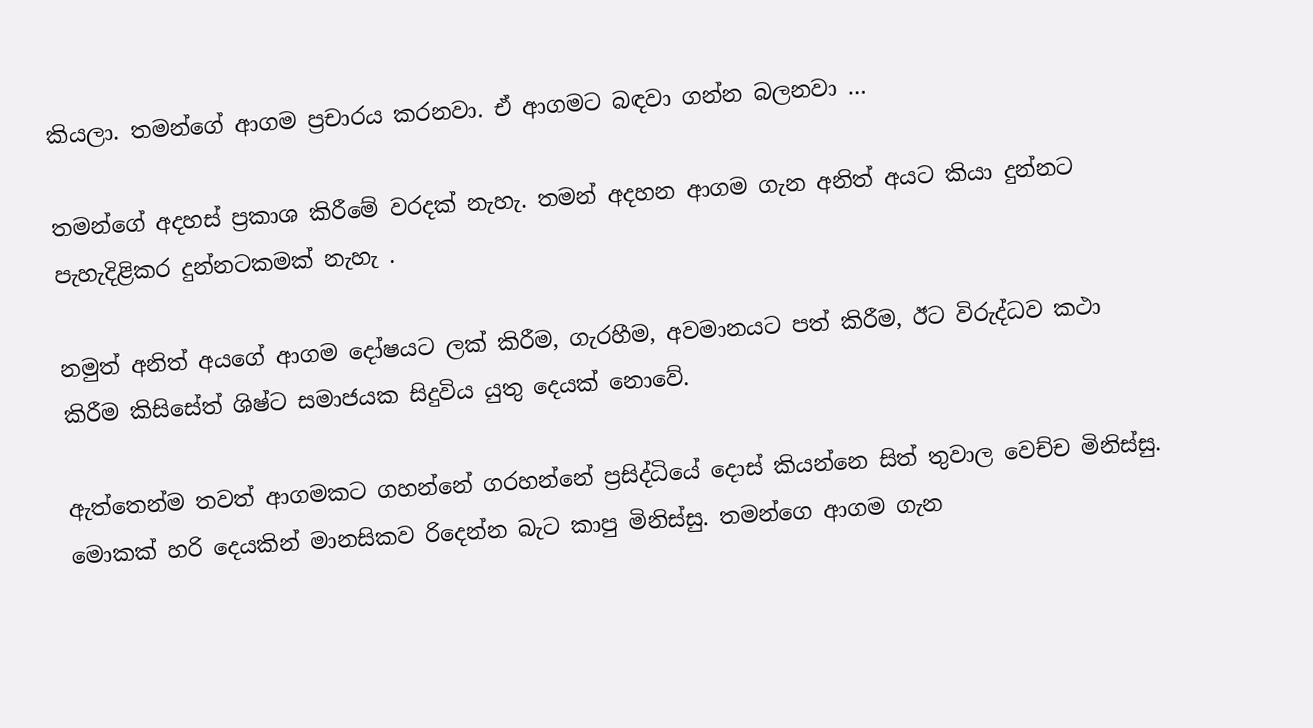කියලා. තමන්ගේ ආගම ප්‍රචාරය කරනවා. ඒ ආගමට බඳවා ගන්න බලනවා …

තමන්ගේ අදහස් ප්‍රකාශ කිරීමේ වරදක් නැහැ. තමන් අදහන ආගම ගැන අනිත් අයට කියා දුන්නට පැහැදිළිකර දුන්නටකමක් නැහැ .

නමුත් අනිත් අයගේ ආගම දෝෂයට ලක් කිරීම, ගැරහීම, අවමානයට පත් කිරීම, ඊට විරුද්ධව කථා කිරීම කිසිසේත් ශිෂ්ට සමාජයක සිදුවිය යුතු දෙයක් නොවේ.

ඇත්තෙන්ම තවත් ආගමකට ගහන්නේ ගරහන්නේ ප්‍රසිද්ධියේ දොස් කියන්නෙ සිත් තුවාල වෙච්ච මිනිස්සු. මොකක් හරි දෙයකින් මානසිකව රිදෙන්න බැට කාපු මිනිස්සු. තමන්ගෙ ආගම ගැන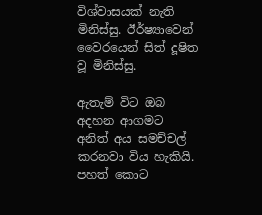විශ්වාසයක් නැති මිනිස්සු. ඊර්ෂ්‍යාවෙන් වෛරයෙන් සිත් දූෂිත වූ මිනිස්සු.

ඇතැම් විට ඔබ අදහන ආගමට අනිත් අය සමච්චල් කරනවා විය හැකියි. පහත් කොට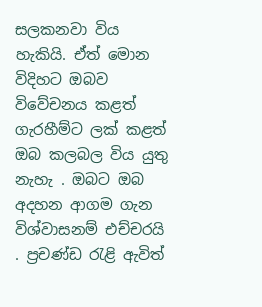සලකනවා විය හැකියි. ඒත් මොන විදිහට ඔබව විවේචනය කළත් ගැරහීම්ට ලක් කළත් ඔබ කලබල විය යුතු නැහැ . ඔබට ඔබ අදහන ආගම ගැන විශ්වාසනම් එච්චරයි . ප්‍රචණ්ඩ රැළි ඇවිත්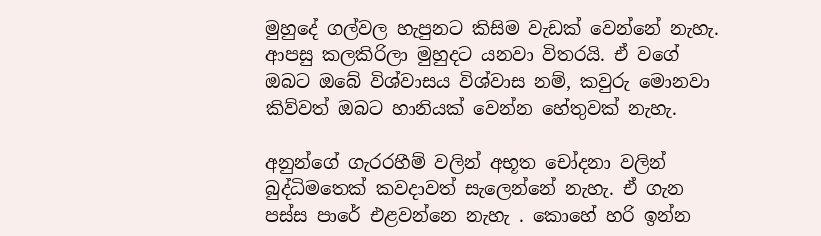මුහුදේ ගල්වල හැපුනට කිසිම වැඩක් වෙන්නේ නැහැ. ආපසු කලකිරිලා මුහුදට යනවා විතරයි. ඒ වගේ ඔබට ඔබේ විශ්වාසය විශ්වාස නම්, කවුරු මොනවා කිව්වත් ඔබට හානියක් වෙන්න හේතුවක් නැහැ.

අනුන්ගේ ගැරරහීම් වලින් අභූත චෝදනා වලින් බුද්ධිමතෙක් කවදාවත් සැලෙන්නේ නැහැ. ඒ ගැන පස්ස පාරේ එළවන්නෙ නැහැ . කොහේ හරි ඉන්න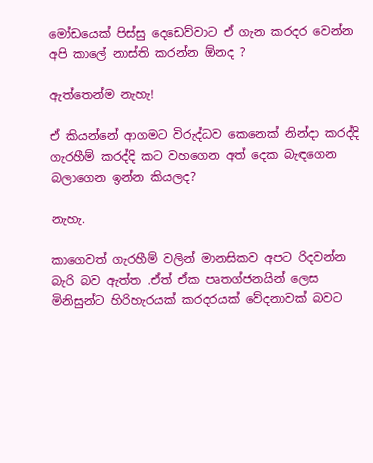මෝඩයෙක් පිස්සු දෙඩෙව්වාට ඒ ගැන කරදර වෙන්න අපි කාලේ නාස්ති කරන්න ඕනද ?

ඇත්තෙන්ම නැහැ!

ඒ කියන්නේ ආගමට විරුද්ධව කෙනෙක් නින්දා කරද්දි ගැරහීම් කරද්දි කට වහගෙන අත් දෙක බැඳගෙන බලාගෙන ඉන්න කියලද?

නැහැ.

කාගෙවත් ගැරහීම් වලින් මානසිකව අපට රිදවන්න බැරි බව ඇත්ත .ඒත් ඒක පෘතග්ජනයින් ලෙස මිනිසුන්ට හිරිහැරයක් කරදරයක් වේදනාවක් බවට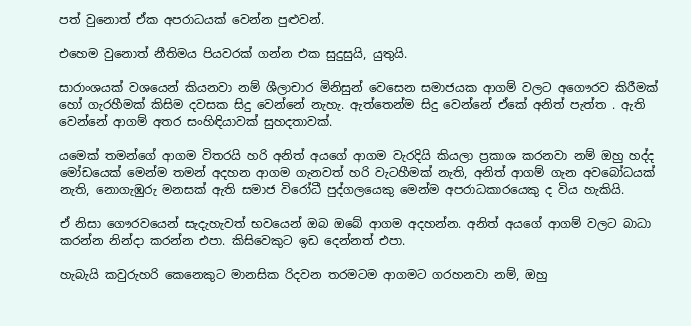පත් වුනොත් ඒක අපරාධයක් වෙන්න පුළුවන්.

එහෙම වුනොත් නීතිමය පියවරක් ගන්න එක සුදුසුයි, යුතුයි.

සාරාංශයක් වශයෙන් කියනවා නම් ශීලාචාර මිනිසුන් වෙසෙන සමාජයක ආගම් වලට අගෞරව කිරීමක් හෝ ගැරහීමක් කිසිම දවසක සිදු වෙන්නේ නැහැ. ඇත්තෙන්ම සිදු වෙන්නේ ඒකේ අනිත් පැත්ත . ඇති වෙන්නේ ආගම් අතර සංහිඳියාවක් සුහදතාවක්.

යමෙක් තමන්ගේ ආගම විතරයි හරි අනිත් අයගේ ආගම වැරදියි කියලා ප්‍රකාශ කරනවා නම් ඔහු හද්ද මෝඩයෙක් මෙන්ම තමන් අදහන ආගම ගැනවත් හරි වැටහීමක් නැති, අනිත් ආගම් ගැන අවබෝධයක් නැති, නොගැඹුරු මනසක් ඇති සමාජ විරෝධී පුද්ගලයෙකු මෙන්ම අපරාධකාරයෙකු ද විය හැකියි.

ඒ නිසා ගෞරවයෙන් සැදැහැවත් භවයෙන් ඔබ ඔබේ ආගම අදහන්න. අනිත් අයගේ ආගම් වලට බාධා කරන්න නින්දා කරන්න එපා. කිසිවෙකුට ඉඩ දෙන්නත් එපා.

හැබැයි කවුරුහරි කෙනෙකුට මානසික රිදවන තරමටම ආගමට ගරහනවා නම්, ඔහු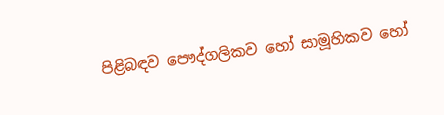පිළිබඳව පෞද්ගලිකව හෝ සාමූහිකව හෝ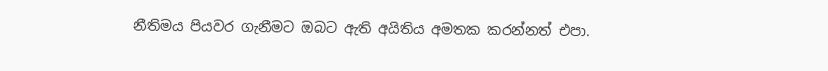නීතිමය පියවර ගැනීමට ඔබට ඇති අයිතිය අමතක කරන්නත් එපා.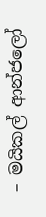– මයිකල් ආන්ජලෝ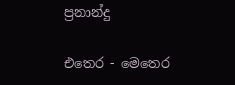ප්‍රනාන්දු

එතෙර - මෙතෙර